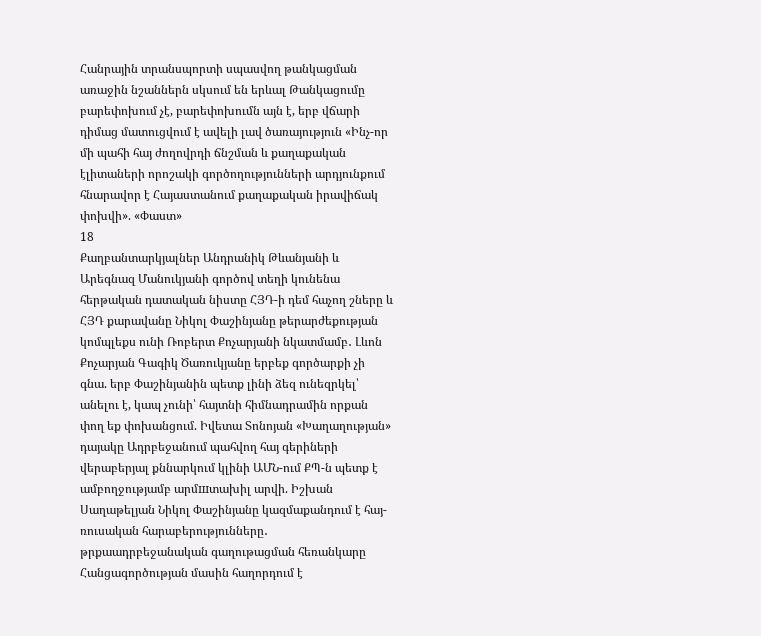Հանրային տրանսպորտի սպասվող թանկացման առաջին նշաններն սկսում են երևալ Թանկացումը բարեփոխում չէ, բարեփոխումն այն է, երբ վճարի դիմաց մատուցվում է ավելի լավ ծառայություն «Ինչ-որ մի պահի հայ ժողովրդի ճնշման և քաղաքական էլիտաների որոշակի գործողությունների արդյունքում հնարավոր է Հայաստանում քաղաքական իրավիճակ փոխվի». «Փաստ»
18
Քաղբանտարկյալներ Անդրանիկ Թևանյանի և Արեգնազ Մանուկյանի գործով տեղի կունենա հերթական դատական նիստը ՀՅԴ-ի դեմ հաչող շները և ՀՅԴ քարավանը Նիկոլ Փաշինյանը թերարժեքության կոմպլեքս ունի Ռոբերտ Քոչարյանի նկատմամբ․ Լևոն Քոչարյան Գագիկ Ծառուկյանը երբեք գործարքի չի գնա. երբ Փաշինյանին պետք լինի ձեզ ունեզրկել՝ անելու է, կապ չունի՝ հայտնի հիմնադրամին որքան փող եք փոխանցում. Իվետա Տոնոյան «Խաղաղության» դայակը Ադրբեջանում պահվող հայ գերիների վերաբերյալ քննարկում կլինի ԱՄՆ-ում ՔՊ-ն պետք է ամբողջությամբ արմшտախիլ արվի. Իշխան Սաղաթելյան Նիկոլ Փաշինյանը կազմաքանդում է հայ-ռուսական հարաբերությունները․ թրքաադրբեջանական գաղութացման հեռանկարը Հանցագործության մասին հաղորդում է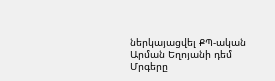ներկայացվել ՔՊ-ական Արման Եղոյանի դեմ Մրգերը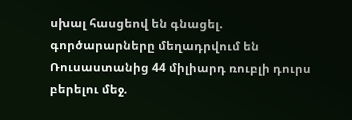սխալ հասցեով են գնացել. գործարարները մեղադրվում են Ռուսաստանից 44 միլիարդ ռուբլի դուրս բերելու մեջ.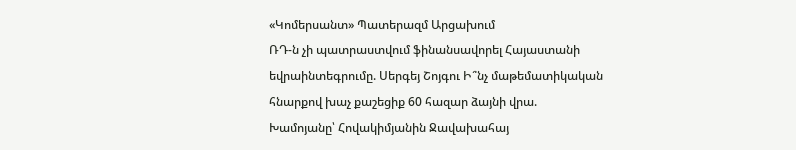«Կոմերսանտ» Պատերազմ Արցախում
ՌԴ-ն չի պատրաստվում ֆինանսավորել Հայաստանի եվրաինտեգրումը. Սերգեյ Շոյգու Ի՞նչ մաթեմատիկական հնարքով խաչ քաշեցիք 60 հազար ձայնի վրա. Խամոյանը՝ Հովակիմյանին Ջավախահայ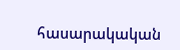հասարակական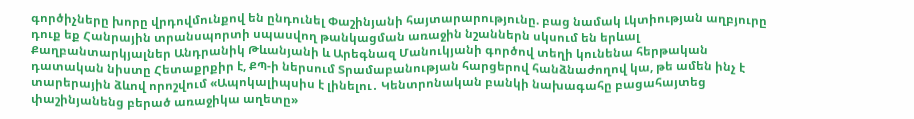գործիչները խորը վրդովմունքով են ընդունել Փաշինյանի հայտարարությունը. բաց նամակ Լկտիության աղբյուրը դուք եք Հանրային տրանսպորտի սպասվող թանկացման առաջին նշաններն սկսում են երևալ Քաղբանտարկյալներ Անդրանիկ Թևանյանի և Արեգնազ Մանուկյանի գործով տեղի կունենա հերթական դատական նիստը Հետաքրքիր է, ՔՊ-ի ներսում Տրամաբանության հարցերով հանձնաժողով կա, թե ամեն ինչ է տարերային ձևով որոշվում «Ապոկալիպսիս է լինելու․ Կենտրոնական բանկի նախագահը բացահայտեց փաշինյանենց բերած առաջիկա աղետը»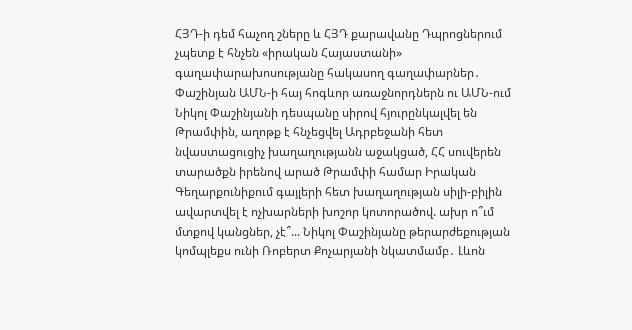ՀՅԴ-ի դեմ հաչող շները և ՀՅԴ քարավանը Դպրոցներում չպետք է հնչեն «իրական Հայաստանի» գաղափարախոսությանը հակասող գաղափարներ․ Փաշինյան ԱՄՆ-ի հայ հոգևոր առաջնորդներն ու ԱՄՆ-ում Նիկոլ Փաշինյանի դեսպանը սիրով հյուրընկալվել են Թրամփին, աղոթք է հնչեցվել Ադրբեջանի հետ նվաստացուցիչ խաղաղությանն աջակցած, ՀՀ սուվերեն տարածքն իրենով արած Թրամփի համար Իրական Գեղարքունիքում գայլերի հետ խաղաղության սիլի-բիլին ավարտվել է ոչխարների խոշոր կոտորածով. ախր ո՞ւմ մտքով կանցներ, չէ՞... Նիկոլ Փաշինյանը թերարժեքության կոմպլեքս ունի Ռոբերտ Քոչարյանի նկատմամբ․ Լևոն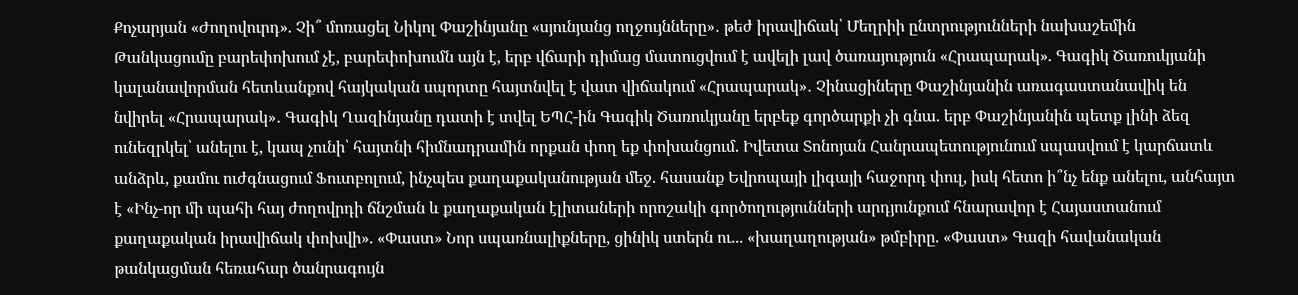Քոչարյան «Ժողովուրդ». Չի՞ մոռացել Նիկոլ Փաշինյանը «սյունյանց ողջույնները»․ թեժ իրավիճակ՝ Մեղրիի ընտրությունների նախաշեմին Թանկացումը բարեփոխում չէ, բարեփոխումն այն է, երբ վճարի դիմաց մատուցվում է ավելի լավ ծառայություն «Հրապարակ». Գագիկ Ծառուկյանի կալանավորման հետևանքով հայկական սպորտը հայտնվել է վատ վիճակում «Հրապարակ»․ Չինացիները Փաշինյանին առագաստանավիկ են նվիրել «Հրապարակ»․ Գագիկ Ղազինյանը դատի է տվել ԵՊՀ-ին Գագիկ Ծառուկյանը երբեք գործարքի չի գնա. երբ Փաշինյանին պետք լինի ձեզ ունեզրկել՝ անելու է, կապ չունի՝ հայտնի հիմնադրամին որքան փող եք փոխանցում. Իվետա Տոնոյան Հանրապետությունում սպասվում է կարճատև անձրև, քամու ուժգնացում Ֆուտբոլում, ինչպես քաղաքականության մեջ. հասանք Եվրոպայի լիգայի հաջորդ փուլ, իսկ հետո ի՞նչ ենք անելու, անհայտ է «Ինչ-որ մի պահի հայ ժողովրդի ճնշման և քաղաքական էլիտաների որոշակի գործողությունների արդյունքում հնարավոր է Հայաստանում քաղաքական իրավիճակ փոխվի». «Փաստ» Նոր սպառնալիքները, ցինիկ ստերն ու... «խաղաղության» թմբիրը. «Փաստ» Գազի հավանական թանկացման հեռահար ծանրագույն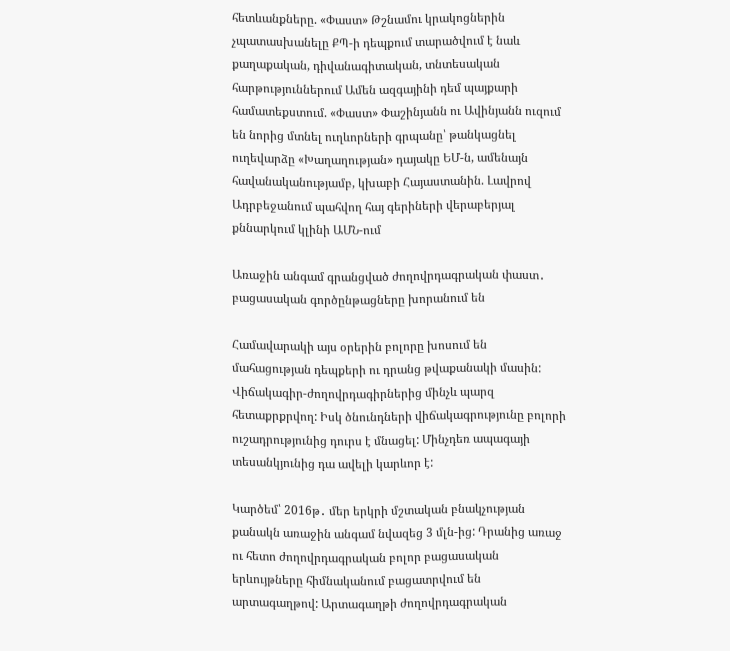հետևանքները. «Փաստ» Թշնամու կրակոցներին չպատասխանելը ՔՊ-ի դեպքում տարածվում է նաև քաղաքական, դիվանագիտական, տնտեսական հարթություններում Ամեն ազգայինի դեմ պայքարի համատեքստում. «Փաստ» Փաշինյանն ու Ավինյանն ուզում են նորից մտնել ուղևորների գրպանը՝ թանկացնել ուղեվարձը «Խաղաղության» դայակը ԵՄ-ն, ամենայն հավանականությամբ, կխաբի Հայաստանին. Լավրով Ադրբեջանում պահվող հայ գերիների վերաբերյալ քննարկում կլինի ԱՄՆ-ում

Առաջին անգամ գրանցված ժողովրդագրական փաստ․ բացասական գործընթացները խորանում են

Համավարակի այս օրերին բոլորը խոսում են մահացության դեպքերի ու դրանց թվաքանակի մասին: Վիճակագիր-ժողովրդագիրներից մինչև պարզ հետաքրքրվող: Իսկ ծնունդների վիճակագրությունը բոլորի ուշադրությունից դուրս է մնացել: Մինչդեռ ապագայի տեսանկյունից դա ավելի կարևոր է:

Կարծեմ՝ 2016թ․ մեր երկրի մշտական բնակչության քանակն առաջին անգամ նվազեց 3 մլն-ից: Դրանից առաջ ու հետո ժողովրդագրական բոլոր բացասական երևույթները հիմնականում բացատրվում են արտագաղթով: Արտագաղթի ժողովրդագրական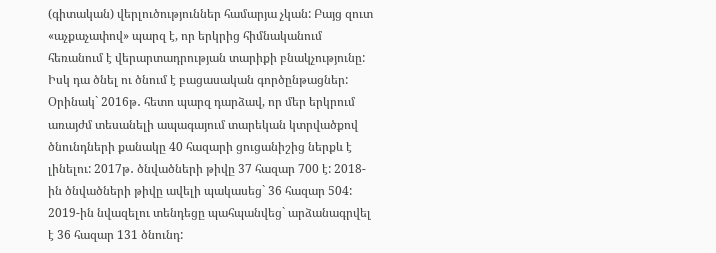(գիտական) վերլուծություններ համարյա չկան: Բայց զուտ «աչքաչափով» պարզ է, որ երկրից հիմնականում հեռանում է վերարտադրության տարիքի բնակչությունը: Իսկ դա ծնել ու ծնում է բացասական գործընթացներ: Օրինակ` 2016թ․ հետո պարզ դարձավ, որ մեր երկրում առայժմ տեսանելի ապագայում տարեկան կտրվածքով ծնունդների քանակը 40 հազարի ցուցանիշից ներքև է լինելու: 2017թ․ ծնվածների թիվը 37 հազար 700 է: 2018-ին ծնվածների թիվը ավելի պակասեց` 36 հազար 504: 2019-ին նվազելու տենդեցը պահպանվեց` արձանագրվել է 36 հազար 131 ծնունդ: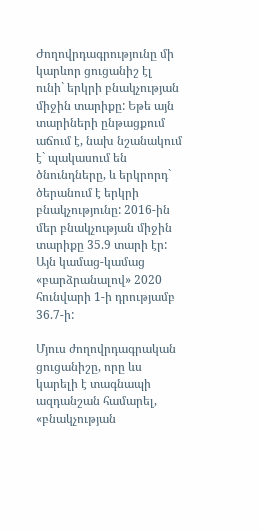Ժողովրդագրությունը մի կարևոր ցուցանիշ էլ ունի` երկրի բնակչության միջին տարիքը: Եթե այն տարիների ընթացքում աճում է, նախ նշանակում է` պակասում են ծնունդները, և երկրորդ` ծերանում է երկրի բնակչությունը: 2016-ին մեր բնակչության միջին տարիքը 35.9 տարի էր: Այն կամաց-կամաց «բարձրանալով» 2020 հունվարի 1-ի դրությամբ 36.7-ի:

Մյուս ժողովրդագրական ցուցանիշը, որը ևս կարելի է տագնապի ազդանշան համարել, «բնակչության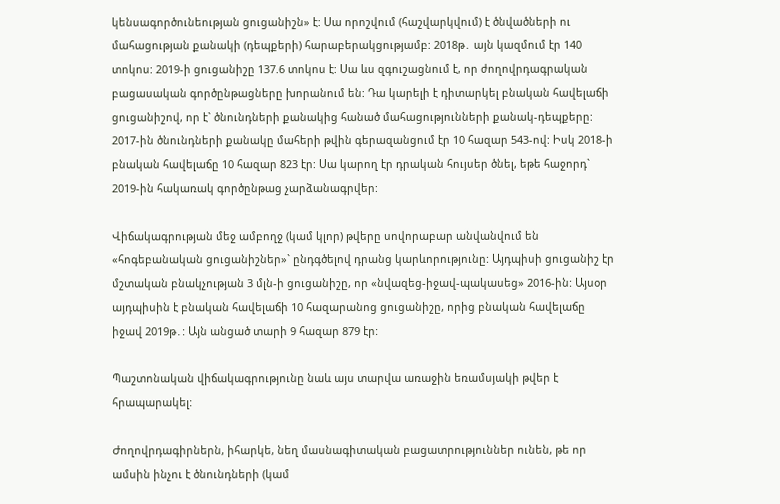կենսագործունեության ցուցանիշն» է: Սա որոշվում (հաշվարկվում) է ծնվածների ու մահացության քանակի (դեպքերի) հարաբերակցությամբ: 2018թ․ այն կազմում էր 140 տոկոս: 2019-ի ցուցանիշը 137.6 տոկոս է: Սա ևս զգուշացնում է, որ ժողովրդագրական բացասական գործընթացները խորանում են: Դա կարելի է դիտարկել բնական հավելաճի ցուցանիշով, որ է` ծնունդների քանակից հանած մահացությունների քանակ-դեպքերը: 2017-ին ծնունդների քանակը մահերի թվին գերազանցում էր 10 հազար 543-ով: Իսկ 2018-ի բնական հավելաճը 10 հազար 823 էր: Սա կարող էր դրական հույսեր ծնել, եթե հաջորդ` 2019-ին հակառակ գործընթաց չարձանագրվեր:

Վիճակագրության մեջ ամբողջ (կամ կլոր) թվերը սովորաբար անվանվում են «հոգեբանական ցուցանիշներ»` ընդգծելով դրանց կարևորությունը: Այդպիսի ցուցանիշ էր մշտական բնակչության 3 մլն-ի ցուցանիշը, որ «նվազեց-իջավ-պակասեց» 2016-ին: Այսօր այդպիսին է բնական հավելաճի 10 հազարանոց ցուցանիշը, որից բնական հավելաճը իջավ 2019թ․: Այն անցած տարի 9 հազար 879 էր:

Պաշտոնական վիճակագրությունը նաև այս տարվա առաջին եռամսյակի թվեր է հրապարակել:

Ժողովրդագիրներն, իհարկե, նեղ մասնագիտական բացատրություններ ունեն, թե որ ամսին ինչու է ծնունդների (կամ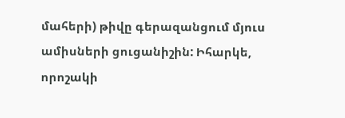մահերի) թիվը գերազանցում մյուս ամիսների ցուցանիշին: Իհարկե, որոշակի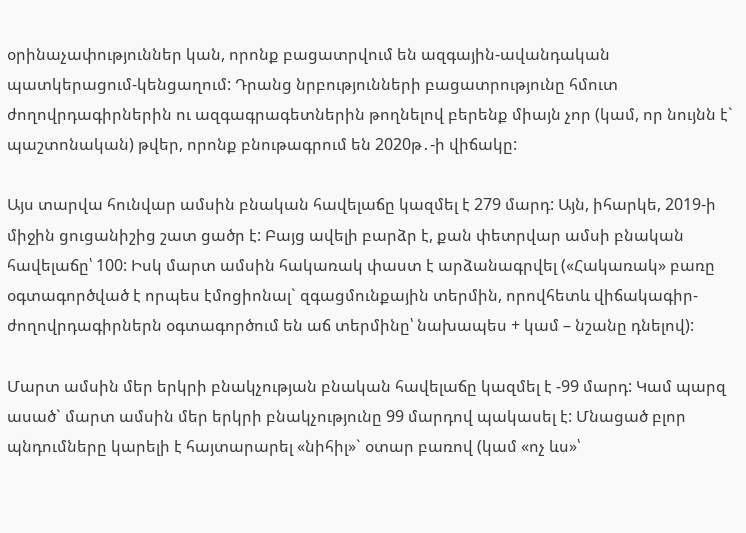օրինաչափություններ կան, որոնք բացատրվում են ազգային-ավանդական պատկերացում-կենցաղում: Դրանց նրբությունների բացատրությունը հմուտ ժողովրդագիրներին ու ազգագրագետներին թողնելով բերենք միայն չոր (կամ, որ նույնն է` պաշտոնական) թվեր, որոնք բնութագրում են 2020թ․-ի վիճակը:

Այս տարվա հունվար ամսին բնական հավելաճը կազմել է 279 մարդ: Այն, իհարկե, 2019-ի միջին ցուցանիշից շատ ցածր է: Բայց ավելի բարձր է, քան փետրվար ամսի բնական հավելաճը՝ 100: Իսկ մարտ ամսին հակառակ փաստ է արձանագրվել («Հակառակ» բառը օգտագործված է որպես էմոցիոնալ` զգացմունքային տերմին, որովհետև վիճակագիր-ժողովրդագիրներն օգտագործում են աճ տերմինը՝ նախապես + կամ – նշանը դնելով):

Մարտ ամսին մեր երկրի բնակչության բնական հավելաճը կազմել է -99 մարդ: Կամ պարզ ասած` մարտ ամսին մեր երկրի բնակչությունը 99 մարդով պակասել է: Մնացած բլոր պնդումները կարելի է հայտարարել «նիհիլ»` օտար բառով (կամ «ոչ ևս»՝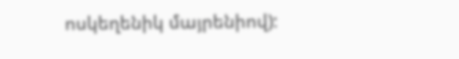ոսկեղենիկ մայրենիով):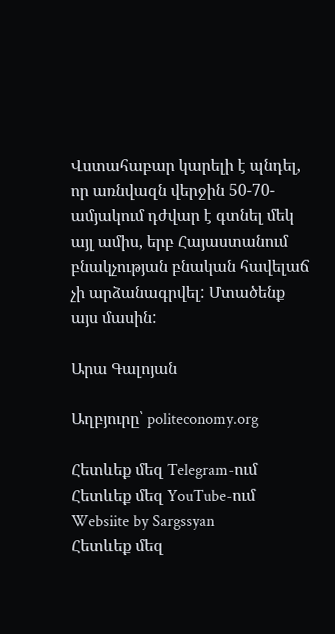Վստահաբար կարելի է պնդել, որ առնվազն վերջին 50-70-ամյակում դժվար է գտնել մեկ այլ ամիս, երբ Հայաստանում բնակչության բնական հավելաճ չի արձանագրվել: Մտածենք այս մասին:

Արա Գալոյան

Աղբյուրը՝ politeconomy.org

Հետևեք մեզ Telegram-ում
Հետևեք մեզ YouTube-ում
Websiite by Sargssyan
Հետևեք մեզ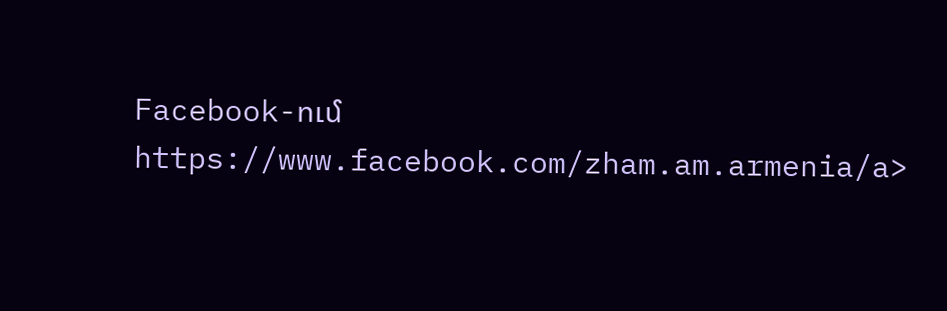Facebook-ում https://www.facebook.com/zham.am.armenia/a>